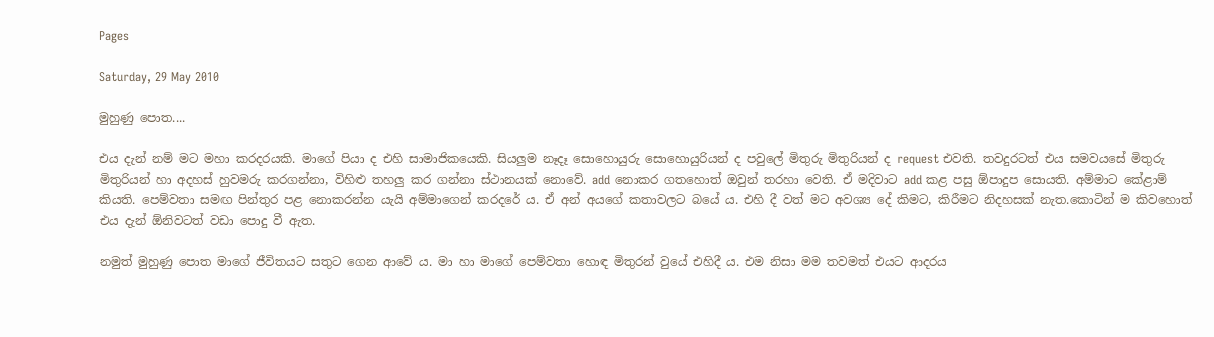Pages

Saturday, 29 May 2010

මුහුණු පොත....

එය දැන් නම් මට මහා කරදරයකි. මාගේ පියා ද එහි සාමාජිකයෙකි. සියලුම නෑදෑ සොහොයුරු සොහොයුරියන් ද පවුලේ මිතුරු මිතුරියන් ද request එවති. තවදුරටත් එය සමවයසේ මිතුරු මිතුරියන් හා අදහස් හුවමරු කරගන්නා, විහිළු තහලු කර ගන්නා ස්ථානයක් නොවේ. add නොකර ගතහොත් ඔවුන් තරහා වෙති. ඒ මදිවාට add කළ පසු ඕපාදුප සොයති. අම්මාට කේළාම් කියති. පෙම්වතා සමඟ පින්තුර පළ නොකරන්න යැයි අම්මාගෙන් කරදරේ ය. ඒ අන් අයගේ කතාවලට බයේ ය. එහි දී වත් මට අවශ්‍ය දේ කිමට, කිරීමට නිදහසක් නැත.කොටින් ම කිවහොත් එය දැන් ඕනිවටත් වඩා පොදු වී ඇත.

නමුත් මුහුණු පොත මාගේ ජීවිතයට සතුට ගෙන ආවේ ය. මා හා මාගේ පෙම්වතා හොඳ මිතුරන් වුයේ එහිදී ය. එම නිසා මම තවමත් එයට ආදරය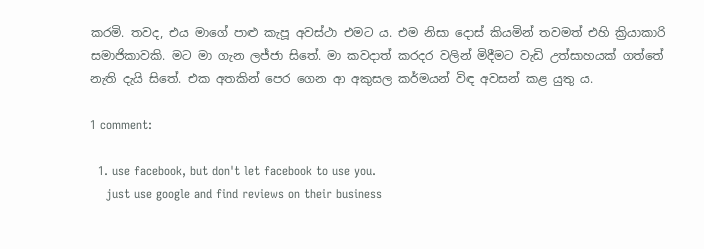කරමි. තවද, එය මාගේ පාළු කැපූ අවස්ථා එමට ය. එම නිසා දොස් කියමින් තවමත් එහි ක්‍රියාකාරි සමාජිකාවකි. මට මා ගැන ලජ්ජා සිතේ. මා කවදාත් කරදර වලින් මිදීමට වැඩි උත්සාහයක් ගත්තේ නැති දැ‍යි සිතේ. එක අතකින් පෙර ගෙන ආ අකුසල කර්මයන් විඳ අවසන් කළ යුතු ය.

1 comment:

  1. use facebook, but don't let facebook to use you.
    just use google and find reviews on their business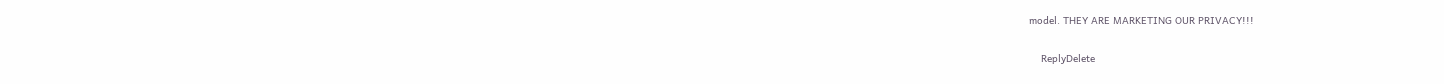model. THEY ARE MARKETING OUR PRIVACY!!!

    ReplyDelete